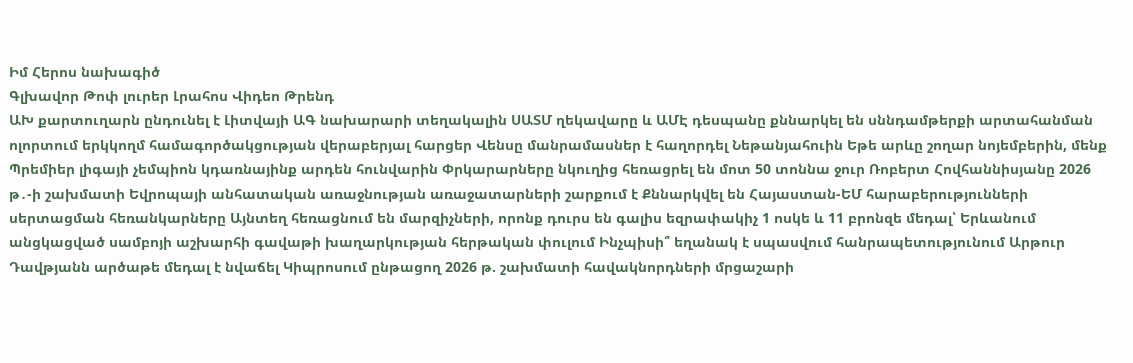Իմ Հերոս նախագիծ
Գլխավոր Թոփ լուրեր Լրահոս Վիդեո Թրենդ
ԱԽ քարտուղարն ընդունել է Լիտվայի ԱԳ նախարարի տեղակալին ՍԱՏՄ ղեկավարը և ԱՄԷ դեսպանը քննարկել են սննդամթերքի արտահանման ոլորտում երկկողմ համագործակցության վերաբերյալ հարցեր Վենսը մանրամասներ է հաղորդել Նեթանյահուին Եթե արևը շողար նոյեմբերին, մենք Պրեմիեր լիգայի չեմպիոն կդառնայինք արդեն հունվարին Փրկարարները նկուղից հեռացրել են մոտ 50 տոննա ջուր Ռոբերտ Հովհաննիսյանը 2026 թ․-ի շախմատի Եվրոպայի անհատական առաջնության առաջատարների շարքում է Քննարկվել են Հայաստան-ԵՄ հարաբերությունների սերտացման հեռանկարները Այնտեղ հեռացնում են մարզիչների, որոնք դուրս են գալիս եզրափակիչ 1 ոսկե և 11 բրոնզե մեդալ՝ Երևանում անցկացված սամբոյի աշխարհի գավաթի խաղարկության հերթական փուլում Ինչպիսի՞ եղանակ է սպասվում հանրապետությունում Արթուր Դավթյանն արծաթե մեդալ է նվաճել Կիպրոսում ընթացող 2026 թ. շախմատի հավակնորդների մրցաշարի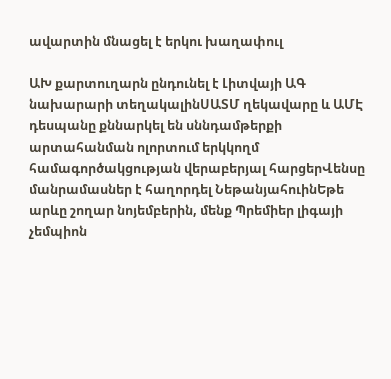ավարտին մնացել է երկու խաղափուլ

ԱԽ քարտուղարն ընդունել է Լիտվայի ԱԳ նախարարի տեղակալինՍԱՏՄ ղեկավարը և ԱՄԷ դեսպանը քննարկել են սննդամթերքի արտահանման ոլորտում երկկողմ համագործակցության վերաբերյալ հարցերՎենսը մանրամասներ է հաղորդել ՆեթանյահուինԵթե արևը շողար նոյեմբերին, մենք Պրեմիեր լիգայի չեմպիոն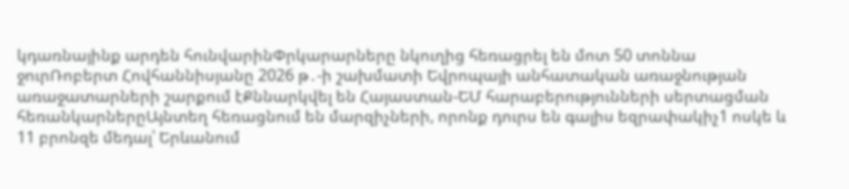կդառնայինք արդեն հունվարինՓրկարարները նկուղից հեռացրել են մոտ 50 տոննա ջուրՌոբերտ Հովհաննիսյանը 2026 թ․-ի շախմատի Եվրոպայի անհատական առաջնության առաջատարների շարքում էՔննարկվել են Հայաստան-ԵՄ հարաբերությունների սերտացման հեռանկարներըԱյնտեղ հեռացնում են մարզիչների, որոնք դուրս են գալիս եզրափակիչ1 ոսկե և 11 բրոնզե մեդալ՝ Երևանում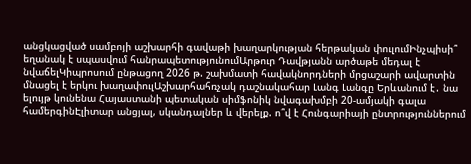անցկացված սամբոյի աշխարհի գավաթի խաղարկության հերթական փուլումԻնչպիսի՞ եղանակ է սպասվում հանրապետությունումԱրթուր Դավթյանն արծաթե մեդալ է նվաճելԿիպրոսում ընթացող 2026 թ. շախմատի հավակնորդների մրցաշարի ավարտին մնացել է երկու խաղափուլԱշխարհահռչակ դաշնակահար Լանգ Լանգը Երևանում է․ նա ելույթ կունենա Հայաստանի պետական սիմֆոնիկ նվագախմբի 20-ամյակի գալա համերգինԷլիտար անցյալ, սկանդալներ և վերելք. ո՞վ է Հունգարիայի ընտրություններում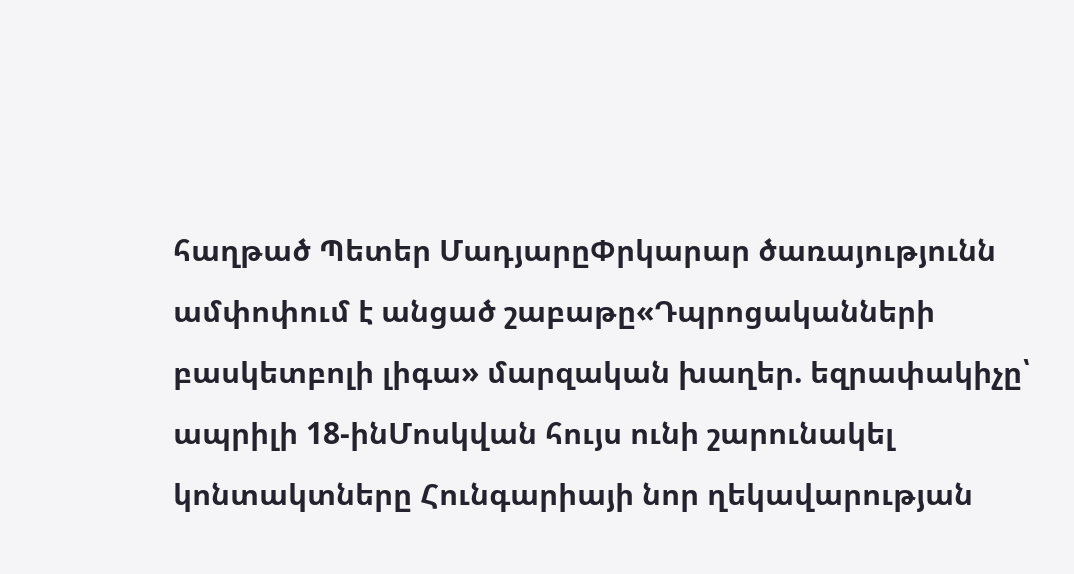հաղթած Պետեր ՄադյարըՓրկարար ծառայությունն ամփոփում է անցած շաբաթը«Դպրոցականների բասկետբոլի լիգա» մարզական խաղեր. եզրափակիչը՝ ապրիլի 18-ինՄոսկվան հույս ունի շարունակել կոնտակտները Հունգարիայի նոր ղեկավարության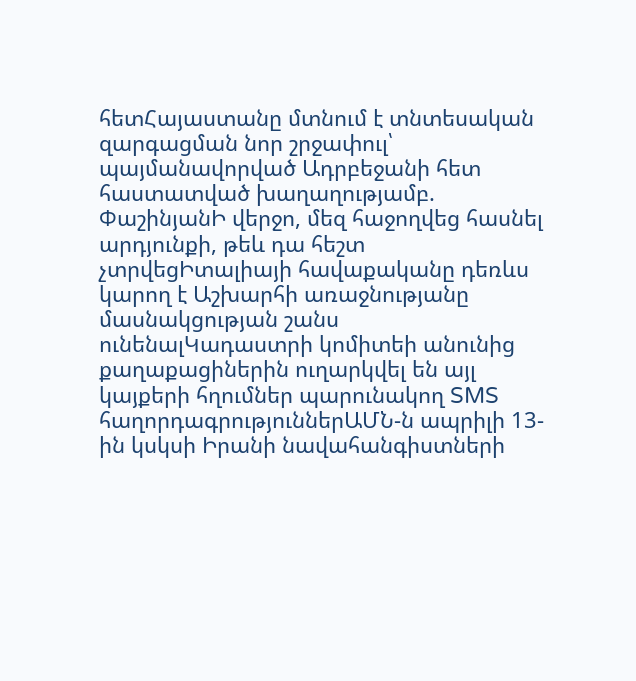հետՀայաստանը մտնում է տնտեսական զարգացման նոր շրջափուլ՝ պայմանավորված Ադրբեջանի հետ հաստատված խաղաղությամբ. ՓաշինյանԻ վերջո, մեզ հաջողվեց հասնել արդյունքի, թեև դա հեշտ չտրվեցԻտալիայի հավաքականը դեռևս կարող է Աշխարհի առաջնությանը մասնակցության շանս ունենալԿադաստրի կոմիտեի անունից քաղաքացիներին ուղարկվել են այլ կայքերի հղումներ պարունակող SMS հաղորդագրություններԱՄՆ-ն ապրիլի 13-ին կսկսի Իրանի նավահանգիստների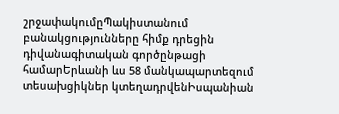շրջափակումըՊակիստանում բանակցությունները հիմք դրեցին դիվանագիտական գործընթացի համարԵրևանի ևս 58 մանկապարտեզում տեսախցիկներ կտեղադրվենԻսպանիան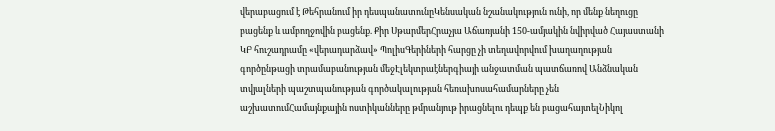վերաբացում է Թեհրանում իր դեսպանատունըԿենսական նշանակություն ունի, որ մենք նեղուցը բացենք և ամբողջովին բացենք. Քիր ՍթարմերՀրաչյա Աճառյանի 150-ամյակին նվիրված Հայաստանի ԿԲ հուշադրամը «վերադարձավ» ՊոլիսԳերիների հարցը չի տեղավորվում խաղաղության գործընթացի տրամաբանության մեջԷլեկտրաէներգիայի անջատման պատճառով Անձնական տվյալների պաշտպանության գործակալության հեռախոսահամարները չեն աշխատումՀամայնքային ոստիկանները թմրանյութ իրացնելու դեպք են բացահայտելՆիկոլ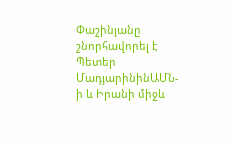Փաշինյանը շնորհավորել է Պետեր ՄադյարինինԱՄՆ-ի և Իրանի միջև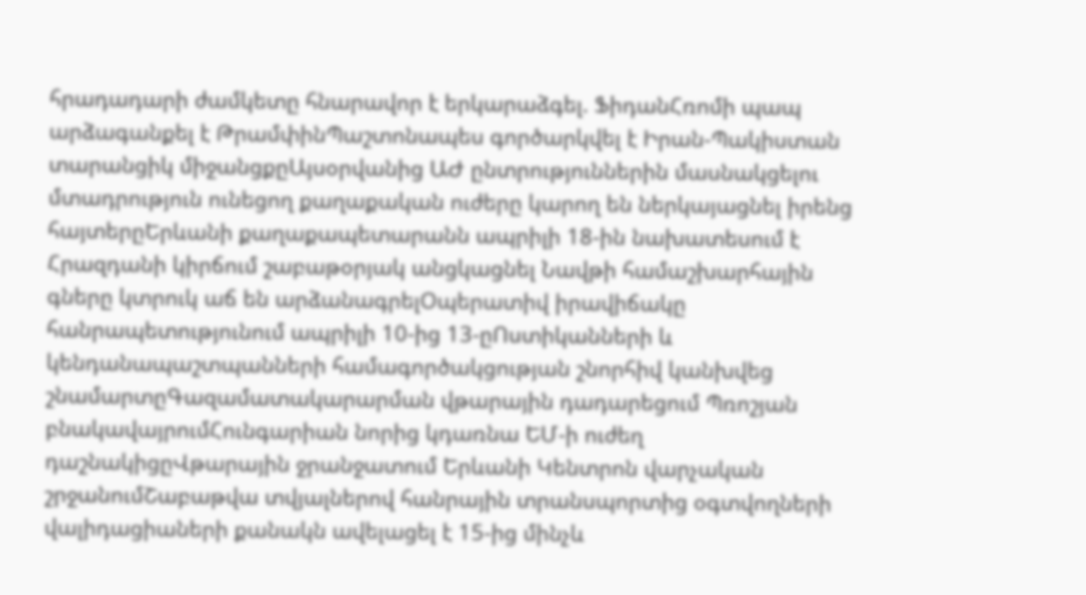հրադադարի ժամկետը հնարավոր է երկարաձգել. ՖիդանՀռոմի պապ արձագանքել է ԹրամփինՊաշտոնապես գործարկվել է Իրան-Պակիստան տարանցիկ միջանցքըԱյսօրվանից ԱԺ ընտրություններին մասնակցելու մտադրություն ունեցող քաղաքական ուժերը կարող են ներկայացնել իրենց հայտերըԵրևանի քաղաքապետարանն ապրիլի 18-ին նախատեսում է Հրազդանի կիրճում շաբաթօրյակ անցկացնել Նավթի համաշխարհային գները կտրուկ աճ են արձանագրելՕպերատիվ իրավիճակը հանրապետությունում ապրիլի 10-ից 13-ըՈստիկանների և կենդանապաշտպանների համագործակցության շնորհիվ կանխվեց շնամարտըԳազամատակարարման վթարային դադարեցում Պռոշյան բնակավայրումՀունգարիան նորից կդառնա ԵՄ-ի ուժեղ դաշնակիցըՎթարային ջրանջատում Երևանի Կենտրոն վարչական շրջանումՇաբաթվա տվյալներով հանրային տրանսպորտից օգտվողների վալիդացիաների քանակն ավելացել է 15-ից մինչև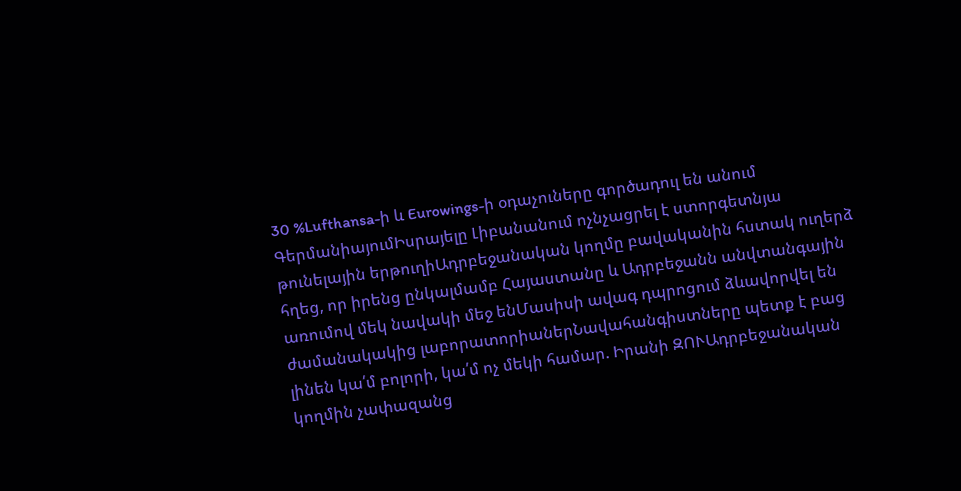30 %Lufthansa-ի և Eurowings-ի օդաչուները գործադուլ են անում ԳերմանիայումԻսրայելը Լիբանանում ոչնչացրել է ստորգետնյա թունելային երթուղիԱդրբեջանական կողմը բավականին հստակ ուղերձ հղեց, որ իրենց ընկալմամբ Հայաստանը և Ադրբեջանն անվտանգային առումով մեկ նավակի մեջ ենՄասիսի ավագ դպրոցում ձևավորվել են ժամանակակից լաբորատորիաներՆավահանգիստները պետք է բաց լինեն կա՛մ բոլորի, կա՛մ ոչ մեկի համար. Իրանի ԶՈՒԱդրբեջանական կողմին չափազանց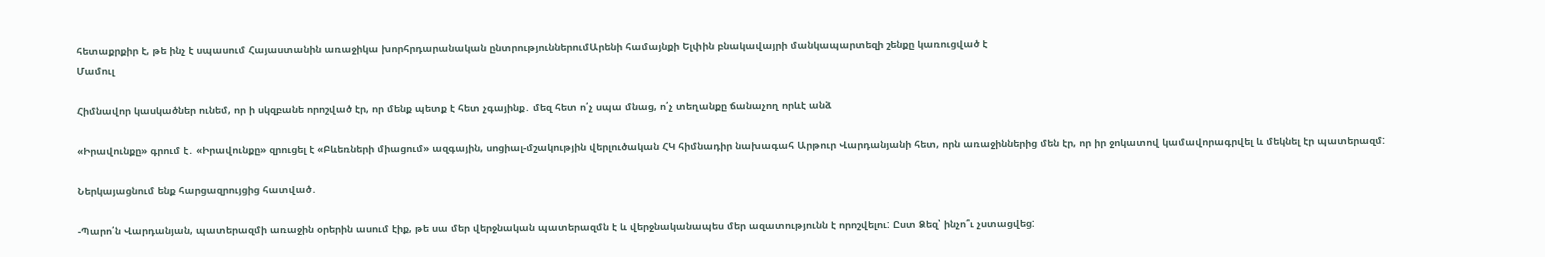հետաքրքիր է, թե ինչ է սպասում Հայաստանին առաջիկա խորհրդարանական ընտրություններումԱրենի համայնքի Ելփին բնակավայրի մանկապարտեզի շենքը կառուցված է
Մամուլ

Հիմնավոր կասկածներ ունեմ, որ ի սկզբանե որոշված էր, որ մենք պետք է հետ չգայինք․ մեզ հետ ո՛չ սպա մնաց, ո՛չ տեղանքը ճանաչող որևէ անձ

«Իրավունքը» գրում է․ «Իրավունքը» զրուցել է «Բևեռների միացում» ազգային, սոցիալ-մշակությին վերլուծական ՀԿ հիմնադիր նախագահ Արթուր Վարդանյանի հետ, որն առաջիններից մեն էր, որ իր ջոկատով կամավորագրվել և մեկնել էր պատերազմ:

Ներկայացնում ենք հարցազրույցից հատված․

-Պարո՛ն Վարդանյան, պատերազմի առաջին օրերին ասում էիք, թե սա մեր վերջնական պատերազմն է և վերջնականապես մեր ազատությունն է որոշվելու: Ըստ Ձեզ՝ ինչո՞ւ չստացվեց: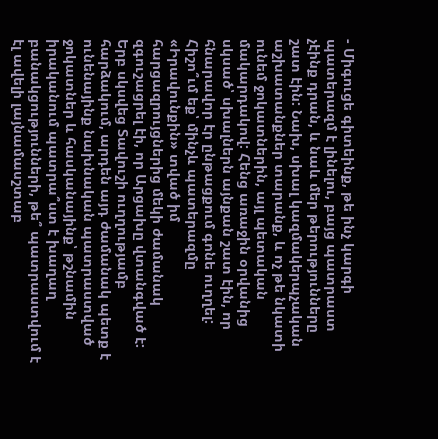- Միգուցե գիտեինք, թե ինչ կարգի պատերազմ է լինելու, բայց պատրաստ չէինք դրան, և նաև մեր թերությունները շատ էին: Նախ, սխալ կազմակերպչական աշխատանքներ տարանք, և ոչ թե նկատի ունեմ ջոկատներին, այլ պետական մակարդակով: Հենց առաջին օրվանից սկսած՝ սխալներն այնքան շատ էին, որ հնարավոր էր ընթացքում գոնե ուղղել: Հիշո՞ւմ եք՝ մինչև պատերազմը «Իրավունքին» տված իմ հարցազրույցներից մեկի ժամանակ զգուշացրել էի, որ Արցախը վտանգված է: Երբ սկսվեց Տավուշի ուղղությամբ հարձակում, արդեն այդ ժամանակ պետք է ունենայինք նախնական պատրաստված ջոկատներ և հասկանայինք՝ թշնամին իրականում պատրա՞ստ է խաղաղ բանակցությունների, թե՞ պատրաստվում է էլ ավելի լայնամասշտաբ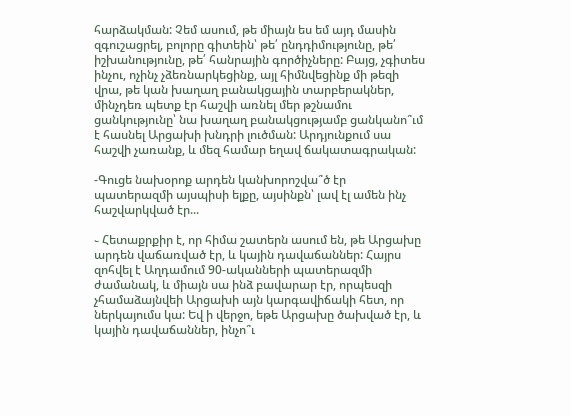հարձակման: Չեմ ասում, թե միայն ես եմ այդ մասին զգուշացրել, բոլորը գիտեին՝ թե՛ ընդդիմությունը, թե՛ իշխանությունը, թե՛ հանրային գործիչները: Բայց, չգիտես ինչու, ոչինչ չձեռնարկեցինք, այլ հիմնվեցինք մի թեզի վրա, թե կան խաղաղ բանակցային տարբերակներ, մինչդեռ պետք էր հաշվի առնել մեր թշնամու ցանկությունը՝ նա խաղաղ բանակցությամբ ցանկանո՞ւմ է հասնել Արցախի խնդրի լուծման: Արդյունքում սա հաշվի չառանք, և մեզ համար եղավ ճակատագրական:

-Գուցե նախօրոք արդեն կանխորոշվա՞ծ էր պատերազմի այսպիսի ելքը, այսինքն՝ լավ էլ ամեն ինչ հաշվարկված էր...

֊ Հետաքրքիր է, որ հիմա շատերն ասում են, թե Արցախը արդեն վաճառված էր, և կային դավաճաններ: Հայրս զոհվել է Աղդամում 90-ականների պատերազմի ժամանակ, և միայն սա ինձ բավարար էր, որպեսզի չհամաձայնվեի Արցախի այն կարգավիճակի հետ, որ ներկայումս կա: Եվ ի վերջո, եթե Արցախը ծախված էր, և կային դավաճաններ, ինչո՞ւ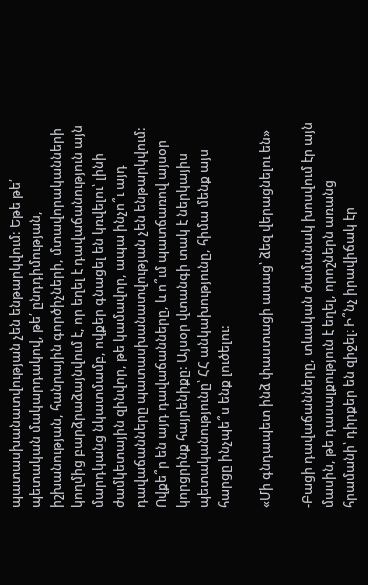պատասխանատվության չեն ենթարկվում: Եթե թե՛ պետական մակարդակով, թե՛ ընդդիմության, իշխանության, հանրային գործիչների, մտավորականների կողմից բարձրաձայնվում է, որ եղել է դավաճանություն այն մարդկանց նկատմամբ, ովքեր գնացել են կռվելու՝ լինի ժամկետային զինվոր, թե կամավոր, ապա ինչո՞ւ այդ դավաճանները պատասխանատվության չեն ենթարկվում: Ովքե՞ր են այդ դավաճանները, և ո՞ւմ պատճառով այսօր կորցրինք հայրենիքը: Այսօր վտանգի տակ է ներկայիս պետականությունը՝ ՀՀ անկախությունը, հիմա մենք այս հարցը ինչպե՞ս ենք լուծելու:

«Մի գնդապետ ինձ փաստացի ասաց՝ ձեզ վերացնելու են»

-Բացի դավաճանները, տևական ժամանակ խոսվում էր այն մասին, թե դասալքություն է եղել, որոշներն առանց հրամանի՝ դիրքեր են զիջել։ Ի՞նչ իրավիճակ էր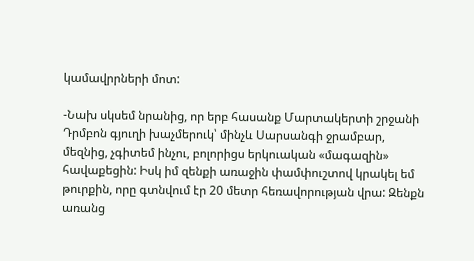կամավրրների մոտ:

-Նախ սկսեմ նրանից, որ երբ հասանք Մարտակերտի շրջանի Դրմբոն գյուղի խաչմերուկ՝ մինչև Սարսանգի ջրամբար, մեզնից, չգիտեմ ինչու, բոլորիցս երկուական «մագազին» հավաքեցին: Իսկ իմ զենքի առաջին փամփուշտով կրակել եմ թուրքին, որը գտնվում էր 20 մետր հեռավորության վրա: Զենքն առանց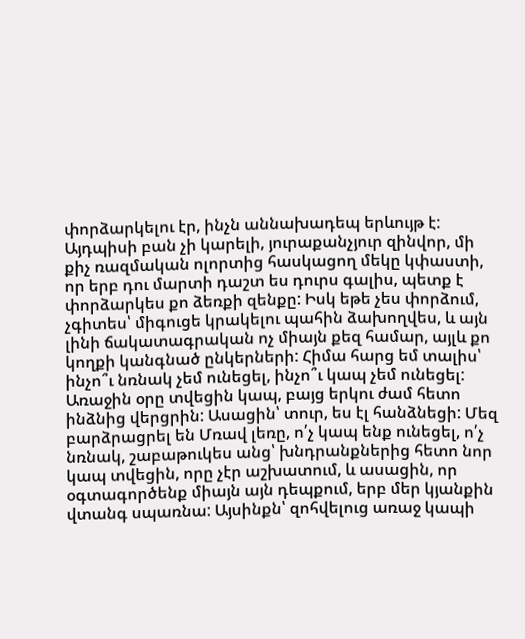փորձարկելու էր, ինչն աննախադեպ երևույթ է: Այդպիսի բան չի կարելի, յուրաքանչյուր զինվոր, մի քիչ ռազմական ոլորտից հասկացող մեկը կփաստի, որ երբ դու մարտի դաշտ ես դուրս գալիս, պետք է փորձարկես քո ձեռքի զենքը: Իսկ եթե չես փորձում, չգիտես՝ միգուցե կրակելու պահին ձախողվես, և այն լինի ճակատագրական ոչ միայն քեզ համար, այլև քո կողքի կանգնած ընկերների: Հիմա հարց եմ տալիս՝ ինչո՞ւ նռնակ չեմ ունեցել, ինչո՞ւ կապ չեմ ունեցել: Առաջին օրը տվեցին կապ, բայց երկու ժամ հետո ինձնից վերցրին: Ասացին՝ տուր, ես էլ հանձնեցի: Մեզ բարձրացրել են Մռավ լեռը, ո՛չ կապ ենք ունեցել, ո՛չ նռնակ, շաբաթուկես անց՝ խնդրանքներից հետո նոր կապ տվեցին, որը չէր աշխատում, և ասացին, որ օգտագործենք միայն այն դեպքում, երբ մեր կյանքին վտանգ սպառնա: Այսինքն՝ զոհվելուց առաջ կապի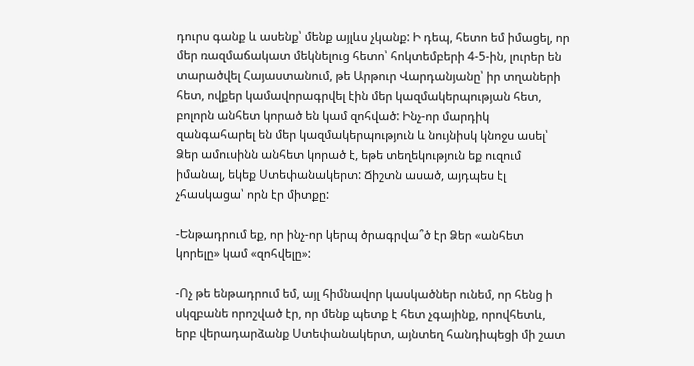դուրս գանք և ասենք՝ մենք այլևս չկանք: Ի դեպ, հետո եմ իմացել, որ մեր ռազմաճակատ մեկնելուց հետո՝ հոկտեմբերի 4-5-ին, լուրեր են տարածվել Հայաստանում, թե Արթուր Վարդանյանը՝ իր տղաների հետ, ովքեր կամավորագրվել էին մեր կազմակերպության հետ, բոլորն անհետ կորած են կամ զոհված: Ինչ-որ մարդիկ զանգահարել են մեր կազմակերպություն և նույնիսկ կնոջս ասել՝ Ձեր ամուսինն անհետ կորած է, եթե տեղեկություն եք ուզում իմանալ, եկեք Ստեփանակերտ: Ճիշտն ասած, այդպես էլ չհասկացա՝ որն էր միտքը:

-Ենթադրում եք, որ ինչ-որ կերպ ծրագրվա՞ծ էր Ձեր «անհետ կորելը» կամ «զոհվելը»:

-Ոչ թե ենթադրում եմ, այլ հիմնավոր կասկածներ ունեմ, որ հենց ի սկզբանե որոշված էր, որ մենք պետք է հետ չգայինք, որովհետև, երբ վերադարձանք Ստեփանակերտ, այնտեղ հանդիպեցի մի շատ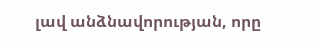լավ անձնավորության, որը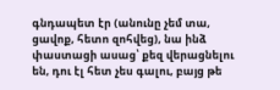գնդապետ էր (անունը չեմ տա, ցավոք, հետո զոհվեց), նա ինձ փաստացի ասաց՝ քեզ վերացնելու են, դու էլ հետ չես գալու, բայց թե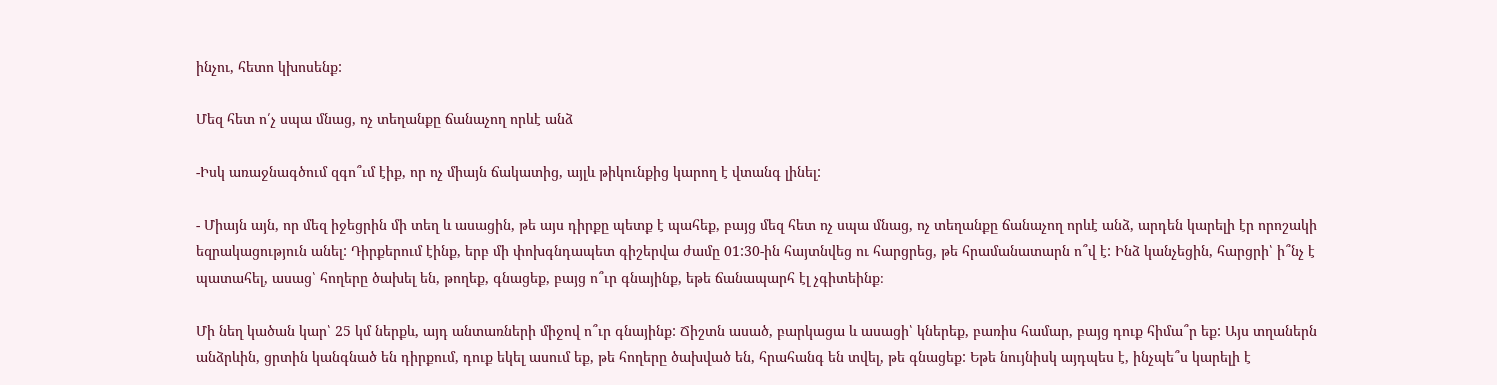ինչու, հետո կխոսենք:

Մեզ հետ ո՛չ սպա մնաց, ոչ տեղանքը ճանաչող որևէ անձ

-Իսկ առաջնագծում զգո՞ւմ էիք, որ ոչ միայն ճակատից, այլև թիկունքից կարող է վտանգ լինել:

- Միայն այն, որ մեզ իջեցրին մի տեղ և ասացին, թե այս դիրքը պետք է պահեք, բայց մեզ հետ ոչ սպա մնաց, ոչ տեղանքը ճանաչող որևէ անձ, արդեն կարելի էր որոշակի եզրակացություն անել: Դիրքերում էինք, երբ մի փոխգնդապետ գիշերվա ժամը 01:30-ին հայտնվեց ու հարցրեց, թե հրամանատարն ո՞վ է: Ինձ կանչեցին, հարցրի՝ ի՞նչ է պատահել, ասաց՝ հողերը ծախել են, թողեք, գնացեք, բայց ո՞ւր գնայինք, եթե ճանապարհ էլ չգիտեինք։

Մի նեղ կածան կար՝ 25 կմ ներքև, այդ անտառների միջով ո՞ւր գնայինք: Ճիշտն ասած, բարկացա և ասացի՝ կներեք, բառիս համար, բայց դուք հիմա՞ր եք: Այս տղաներն անձրևին, ցրտին կանգնած են դիրքում, դուք եկել ասում եք, թե հողերը ծախված են, հրահանգ են տվել, թե գնացեք: Եթե նույնիսկ այդպես է, ինչպե՞ս կարելի է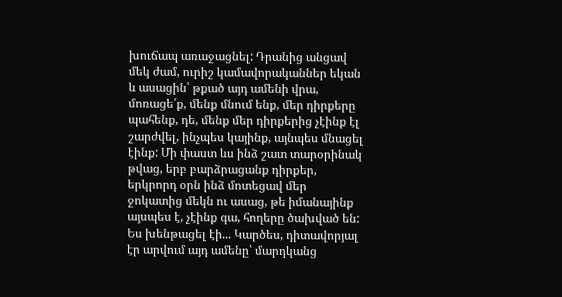խուճապ առաջացնել: Դրանից անցավ մեկ ժամ, ուրիշ կամավորականներ եկան և ասացին՝ թքած այդ ամենի վրա, մոռացե՛ք, մենք մնում ենք, մեր դիրքերը պահենք, դե, մենք մեր դիրքերից չէինք էլ շարժվել, ինչպես կայինք, այնպես մնացել էինք: Մի փաստ ևս ինձ շատ տարօրինակ թվաց, երբ բարձրացանք դիրքեր, երկրորդ օրն ինձ մոտեցավ մեր ջոկատից մեկն ու ասաց, թե իմանայինք այսպես է, չէինք գա, հողերը ծախված են: Ես խենթացել էի... Կարծես, դիտավորյալ էր արվում այդ ամենը՝ մարդկանց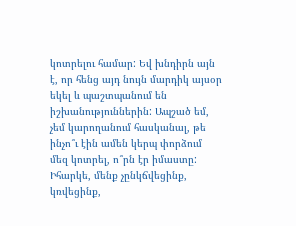կոտրելու համար: Եվ խնդիրն այն է, որ հենց այդ նույն մարդիկ այսօր եկել և պաշտպանում են իշխանություններին: Ապշած եմ, չեմ կարողանում հասկանալ, թե ինչո՞ւ էին ամեն կերպ փորձում մեզ կոտրել, ո՞րն էր իմաստը: Իհարկե, մենք չընկճվեցինք, կռվեցինք,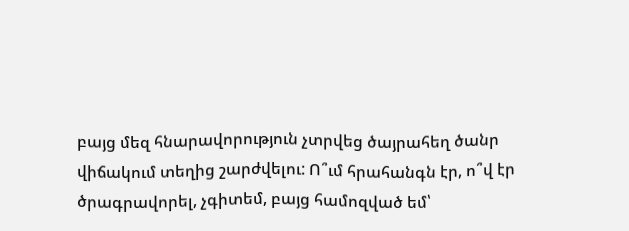բայց մեզ հնարավորություն չտրվեց ծայրահեղ ծանր վիճակում տեղից շարժվելու: Ո՞ւմ հրահանգն էր, ո՞վ էր ծրագրավորել, չգիտեմ, բայց համոզված եմ՝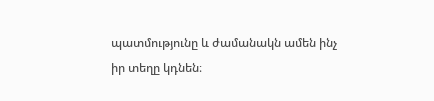պատմությունը և ժամանակն ամեն ինչ իր տեղը կդնեն։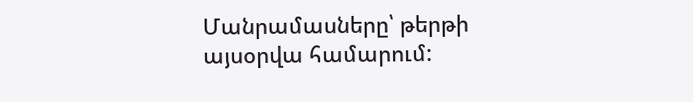Մանրամասները՝ թերթի այսօրվա համարում: